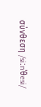σύνθεση /siːnˈθesi/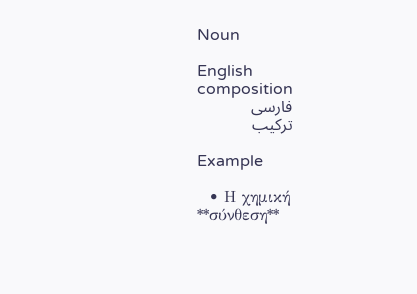Noun

English
composition
فارسی
ترکیب

Example

  • Η χημική **σύνθεση**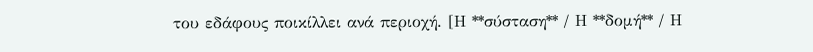του εδάφους ποικίλλει ανά περιοχή. [Η **σύσταση** / Η **δομή** / Η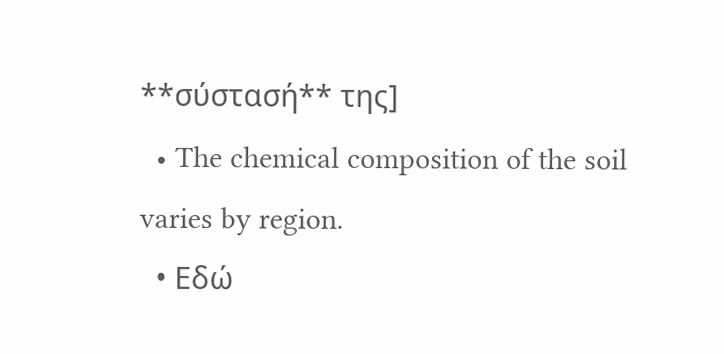**σύστασή** της]
  • The chemical composition of the soil varies by region.
  • Εδώ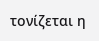τονίζεται η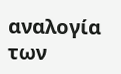αναλογία των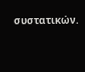συστατικών.